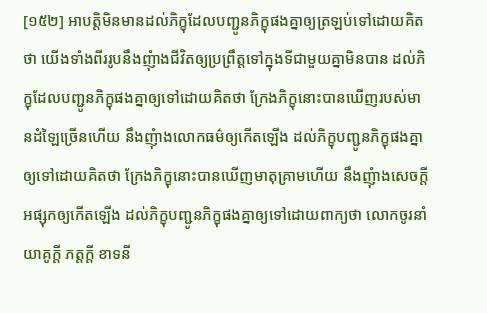[១៥២] អាបត្តិមិនមានដល់ភិក្ខុដែលបញ្ជូនភិក្ខុផងគ្នាឲ្យត្រឡប់ទៅដោយគិតថា យើងទាំងពីររូបនឹងញុំាងជីវិតឲ្យប្រព្រឹត្តទៅក្នុងទីជាមួយគ្នាមិនបាន ដល់ភិក្ខុដែលបញ្ជូនភិក្ខុផងគ្នាឲ្យទៅដោយគិតថា ក្រែងភិក្ខុនោះបានឃើញរបស់មានដំឡៃច្រើនហើយ នឹងញុំាងលោកធម៌ឲ្យកើតឡើង ដល់ភិក្ខុបញ្ជូនភិក្ខុផងគ្នាឲ្យទៅដោយគិតថា ក្រែងភិក្ខុនោះបានឃើញមាតុគ្រាមហើយ នឹងញុំាងសេចក្តីអផ្សុកឲ្យកើតឡើង ដល់ភិក្ខុបញ្ជូនភិក្ខុផងគ្នាឲ្យទៅដោយពាក្យថា លោកចូរនាំយាគូក្តី ភត្តក្តី ខាទនី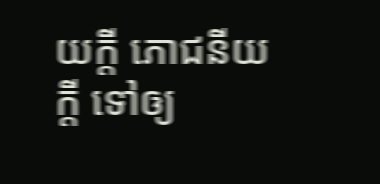យក្តី ភោជនីយក្តី ទៅឲ្យ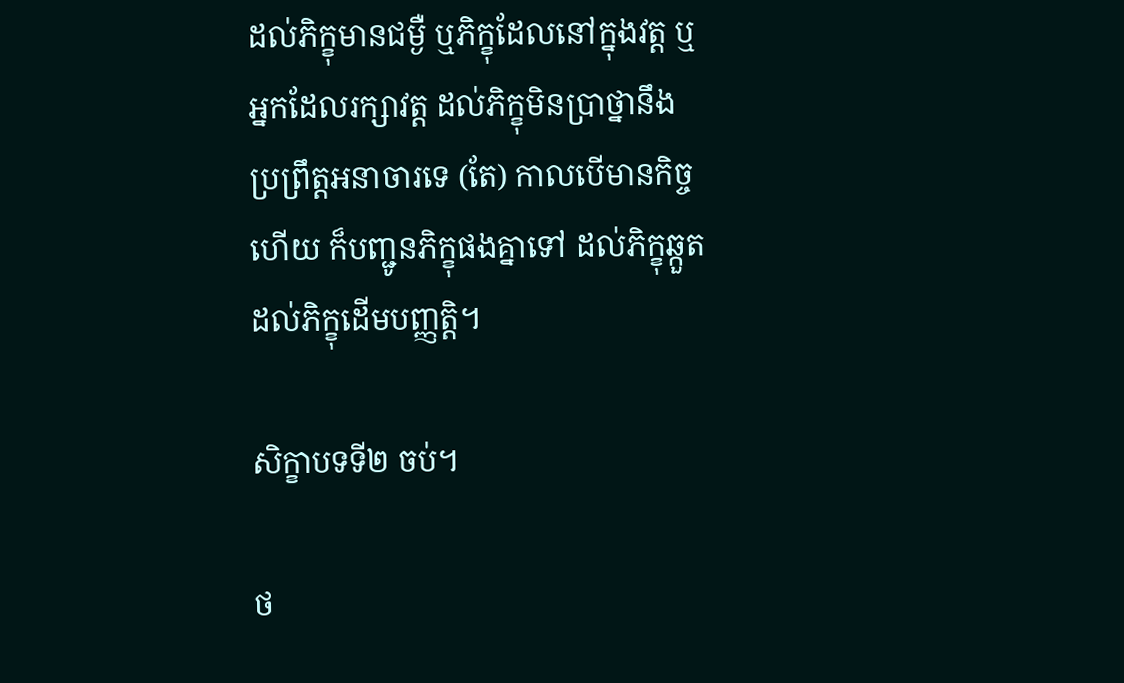ដល់ភិក្ខុមានជម្ងឺ ឬភិក្ខុដែលនៅក្នុងវត្ត ឬអ្នកដែលរក្សាវត្ត ដល់ភិក្ខុមិនប្រាថ្នានឹងប្រព្រឹត្តអនាចារទេ (តែ) កាលបើមានកិច្ចហើយ ក៏បញ្ជូនភិក្ខុផងគ្នាទៅ ដល់ភិក្ខុឆ្កួត ដល់ភិក្ខុដើមបញ្ញត្តិ។

សិក្ខាបទទី២ ចប់។

ថ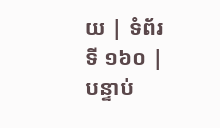យ | ទំព័រទី ១៦០ | បន្ទាប់